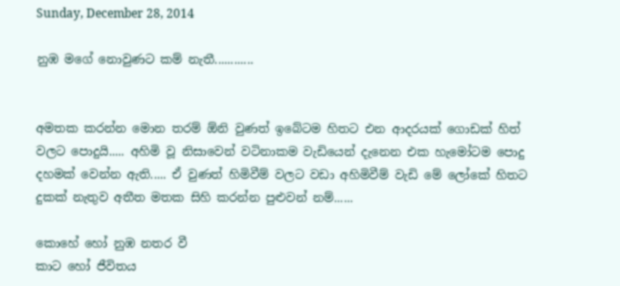Sunday, December 28, 2014

නුඹ මගේ නොවුණට කම් නැතී............


අමතක කරන්න මොන තරම් ඕනි වුණත් ඉබේටම හිතට එන ආදරයක් ගොඩක් හිත් වලට පොදුයි..... අහිමි වූ නිසාවෙන් වටිනාකම වැඩියෙන් දැනෙන එක හැමෝටම පොදු දහමක් වෙන්න ඇති..... ඒ වුණත් හිමිවීම් වලට වඩා අහිමිවීම් වැඩි මේ ලෝකේ හිතට දුකක් නැතුව අතීත මතක සිහි කරන්න පුළුවන් නම්......

කොහේ හෝ නුඹ නතර වී
කාට හෝ ජීවිතය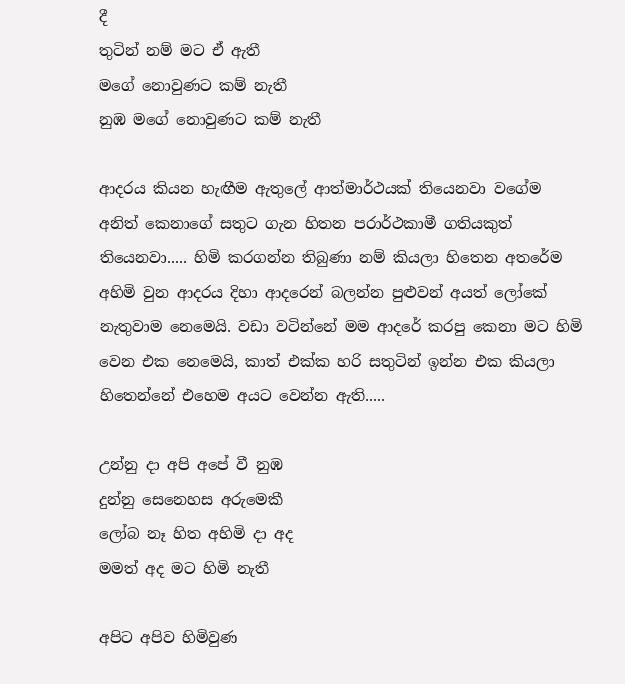දී
තුටින් නම් මට ඒ ඇතී
මගේ නොවුණට කම් නැතී
නුඹ මගේ නොවුණට කම් නැතී

ආදරය කියන හැඟීම ඇතුලේ ආත්මාර්ථයක් තියෙනවා වගේම අනිත් කෙනාගේ සතුට ගැන හිතන පරාර්ථකාමී ගතියකුත් තියෙනවා..... හිමි කරගන්න තිබුණා නම් කියලා හිතෙන අතරේම අහිමි වුන ආදරය දිහා ආදරෙන් බලන්න පුළුවන් අයත් ලෝකේ නැතුවාම නෙමෙයි. වඩා වටින්නේ මම ආදරේ කරපු කෙනා මට හිමි වෙන එක නෙමෙයි, කාත් එක්ක හරි සතුටින් ඉන්න එක කියලා හිතෙන්නේ එහෙම අයට වෙන්න ඇති.....

උන්නු දා අපි අපේ වී නුඹ
දුන්නු සෙනෙහස අරුමෙකී
ලෝබ නෑ හිත අහිමි දා අද
මමත් අද මට හිමි නැතී

අපිට අපිව හිමිවුණ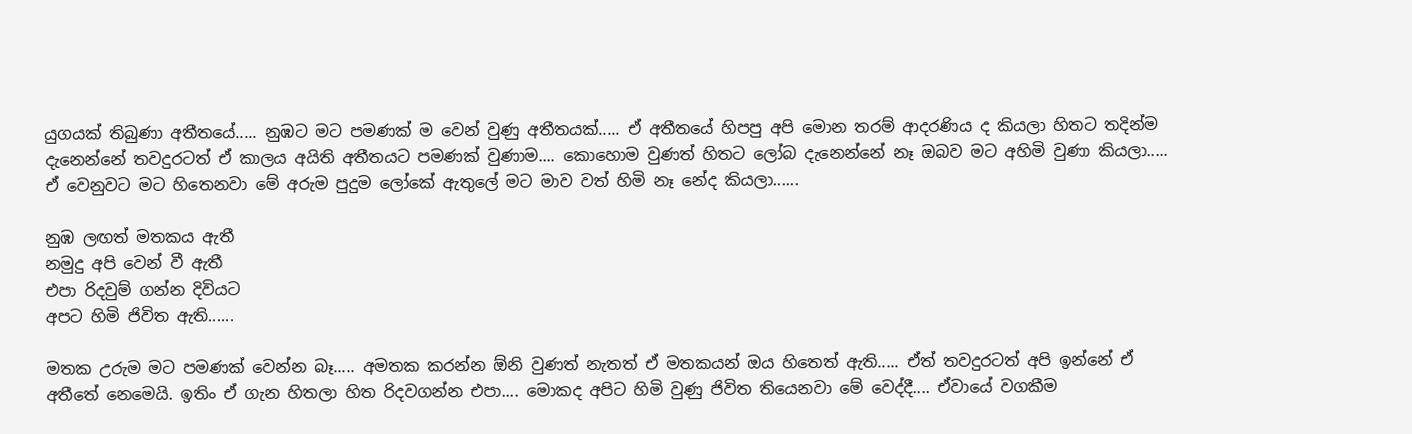යුගයක් තිබුණා අතීතයේ..... නුඹට මට පමණක් ම වෙන් වුණු අතීතයක්..... ඒ අතීතයේ හිපපු අපි මොන තරම් ආදරණිය ද කියලා හිතට තදින්ම දැනෙන්නේ තවදුරටත් ඒ කාලය අයිති අතීතයට පමණක් වුණාම.... කොහොම වුණත් හිතට ලෝබ දැනෙන්නේ නෑ ඔබව මට අහිමි වුණා කියලා..... ඒ වෙනුවට මට හිතෙනවා මේ අරුම පුදුම ලෝකේ ඇතුලේ මට මාව වත් හිමි නෑ නේද කියලා......

නුඹ ලඟත් මතකය ඇතී
නමුදු අපි වෙන් වී ඇතී
එපා රිදවුම් ගන්න දිවියට
අපට හිමි ජිවිත ඇති......

මතක උරුම මට පමණක් වෙන්න බෑ..... අමතක කරන්න ඕනි වුණත් නැතත් ඒ මතකයන් ඔය හිතෙත් ඇති..... ඒත් තවදුරටත් අපි ඉන්නේ ඒ අතීතේ නෙමෙයි. ඉතිං ඒ ගැන හිතලා හිත රිදවගන්න එපා.... මොකද අපිට හිමි වුණු ජිවිත තියෙනවා මේ වෙද්දී.... ඒවායේ වගකීම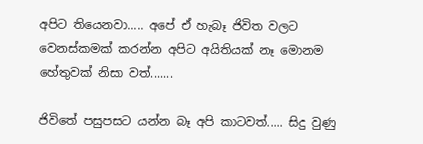අපිට තියෙනවා..... අපේ ඒ හැබෑ ජිවිත වලට වෙනස්කමක් කරන්න අපිට අයිතියක් නෑ මොනම හේතුවක් නිසා වත්.......

ජිවිතේ පසුපසට යන්න බෑ අපි කාටවත්..... සිදු වුණු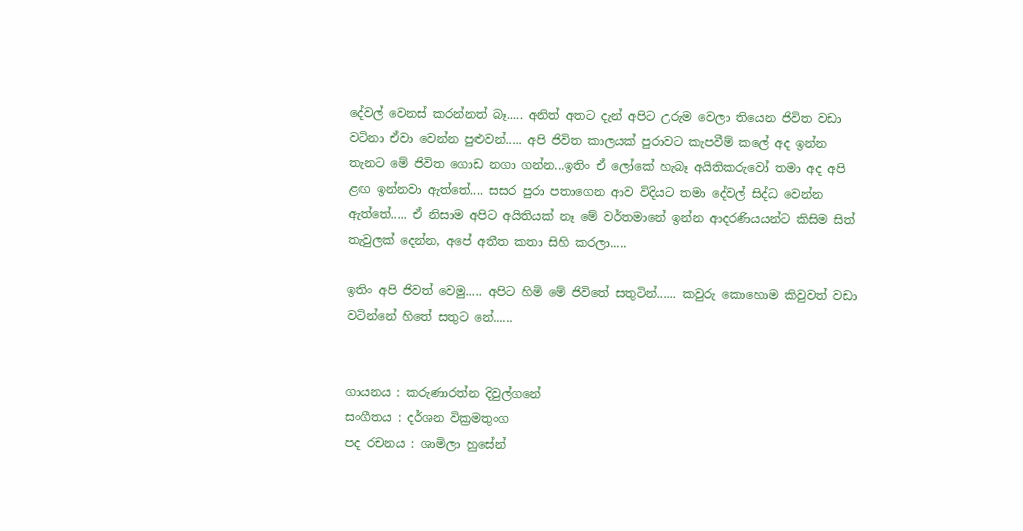දේවල් වෙනස් කරන්නත් බෑ..... අනිත් අතට දැන් අපිට උරුම වෙලා තියෙන ජිවිත වඩා වටිනා ඒවා වෙන්න පුළුවන්..... අපි ජිවිත කාලයක් පුරාවට කැපවීම් කලේ අද ඉන්න තැනට මේ ජිවිත ගොඩ නගා ගන්න...ඉතිං ඒ ලෝකේ හැබෑ අයිතිකරුවෝ තමා අද අපි ළඟ ඉන්නවා ඇත්තේ.... සසර පුරා පතාගෙන ආව විදියට තමා දේවල් සිද්ධ වෙන්න ඇත්තේ..... ඒ නිසාම අපිට අයිතියක් නෑ මේ වර්තමානේ ඉන්න ආදරණියයන්ට කිසිම සිත් තැවුලක් දෙන්න, අපේ අතීත කතා සිහි කරලා.....

ඉතිං අපි ජිවත් වෙමු..... අපිට හිමි මේ ජිවිතේ සතුටින්...... කවුරු කොහොම කිවුවත් වඩා වටින්නේ හිතේ සතුට නේ......


ගායනය : කරුණාරත්න දිවුල්ගනේ
සංගීතය : දර්ශන වික්‍රමතුංග
පද රචනය : ශාමිලා හුසේන්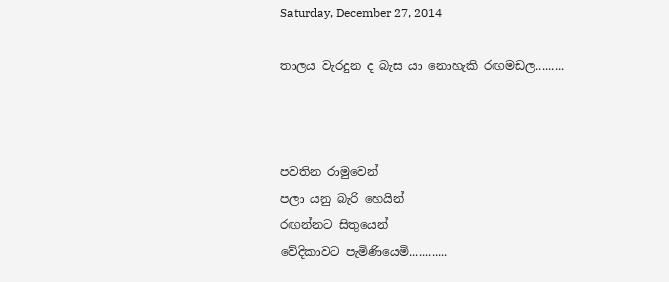Saturday, December 27, 2014

තාලය වැරදුන ද බැස යා නොහැකි රඟමඩල.........



පවතින රාමුවෙන්
පලා යනු බැරි හෙයින්
රඟන්නට සිතුයෙන්
වේදිකාවට පැමිණියෙමි............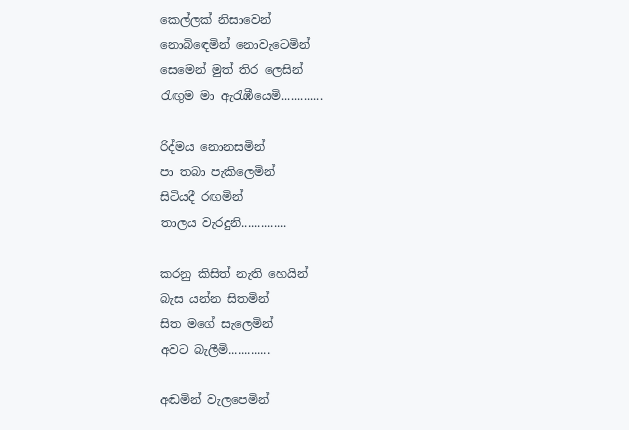කෙල්ලක් නිසාවෙන්
නොබිඳෙමින් නොවැටෙමින්
සෙමෙන් මුත් තිර ලෙසින්
රැඟුම මා ඇරැඹීයෙමි.............

රිද්මය නොනසමින්
පා තබා පැකිලෙමින්
සිටියදී රඟමින්
තාලය වැරදුනි..............

කරනු කිසිත් නැති හෙයින්
බැස යන්න සිතමින්
සිත මගේ සැලෙමින්
අවට බැලීමි.............

අඬමින් වැලපෙමින්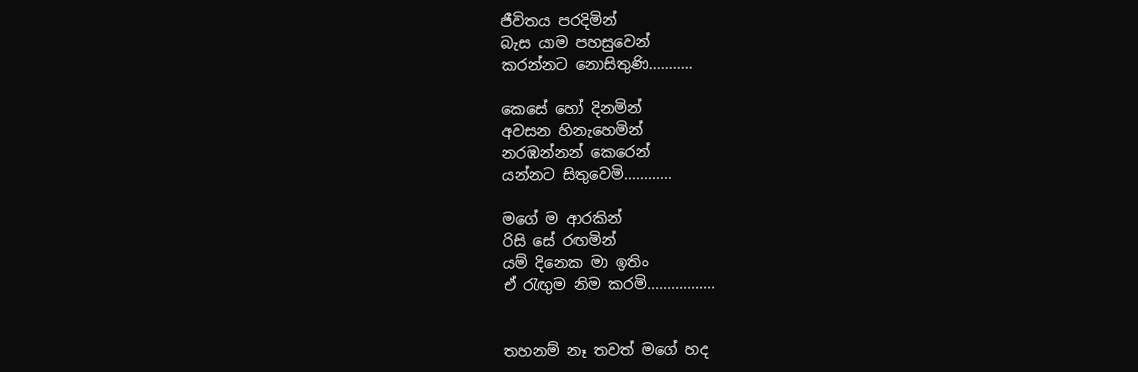ජීවිතය පරදිමින්
බැස යාම පහසුවෙන්
කරන්නට නොසිතුණි...........

කෙසේ හෝ දිනමින්
අවසන හිනැහෙමින්
නරඹන්නන් කෙරෙන්
යන්නට සිතුවෙමි............

මගේ ම ආරකින්
රිසි සේ රඟමින්
යම් දිනෙක මා ඉතිං
ඒ රැඟුම නිම කරමි.................


තහනම් නෑ තවත් මගේ හද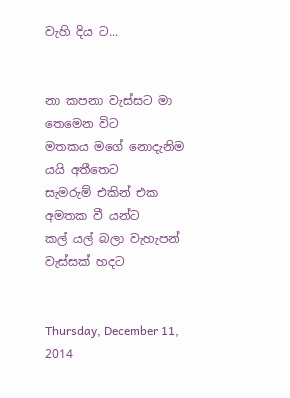වැහි දිය ට...


නා කපනා වැස්සට මා තෙමෙන විට
මතකය මගේ නොදැනිම යයි අතීතෙට
සැමරුම් එකින් එක අමතක වී යන්ට
කල් යල් බලා වැහැපන් වැස්සක් හදට


Thursday, December 11, 2014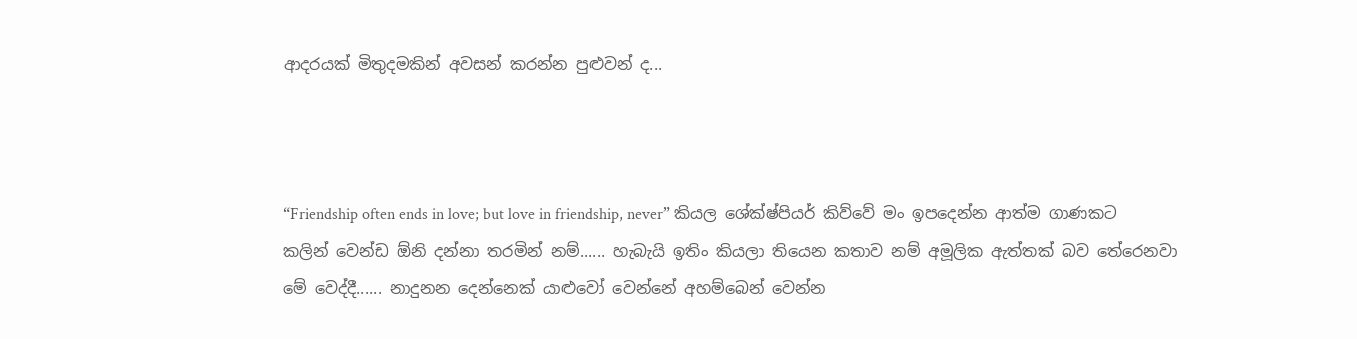ආදරයක් මිතුදමකින් අවසන් කරන්න පුළුවන් ද...



“Friendship often ends in love; but love in friendship, never” කියල ශේක්ෂ්පියර් කිව්වේ මං ඉපදෙන්න ආත්ම ගාණකට කලින් වෙන්ඩ ඕනි දන්නා තරමින් නම්...... හැබැයි ඉතිං කියලා තියෙන කතාව නම් අමූලික ඇත්තක් බව තේරෙනවා මේ වෙද්දී...... නාදුනන දෙන්නෙක් යාළුවෝ වෙන්නේ අහම්බෙන් වෙන්න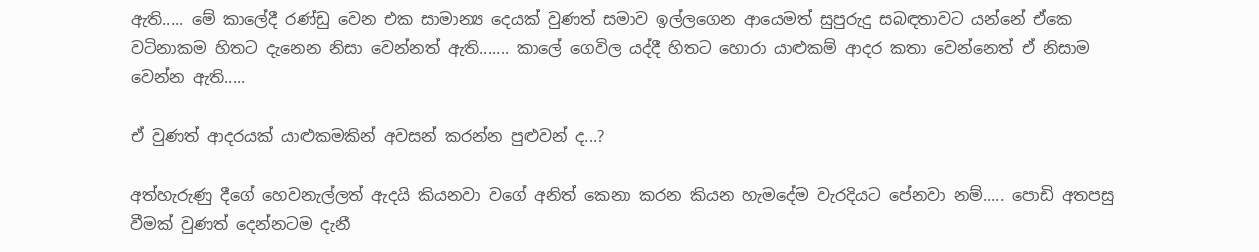ඇති..... මේ කාලේදී රණ්ඩු වෙන එක සාමාන්‍ය දෙයක් වුණත් සමාව ඉල්ලගෙන ආයෙමත් සුපුරුදු සබඳතාවට යන්නේ ඒකෙ වටිනාකම හිතට දැනෙන නිසා වෙන්නත් ඇති....... කාලේ ගෙවිල යද්දී හිතට හොරා යාළුකම් ආදර කතා වෙන්නෙත් ඒ නිසාම වෙන්න ඇති.....

ඒ වුණත් ආදරයක් යාළුකමකින් අවසන් කරන්න පුළුවන් ද...?

අත්හැරුණු දීගේ හෙවනැල්ලත් ඇදයි කියනවා වගේ අනිත් කෙනා කරන කියන හැමදේම වැරදියට පේනවා නම්..... පොඩි අතපසු වීමක් වුණත් දෙන්නටම දැනී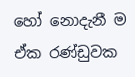හෝ නොදැනී ම ඒක රණ්ඩුවක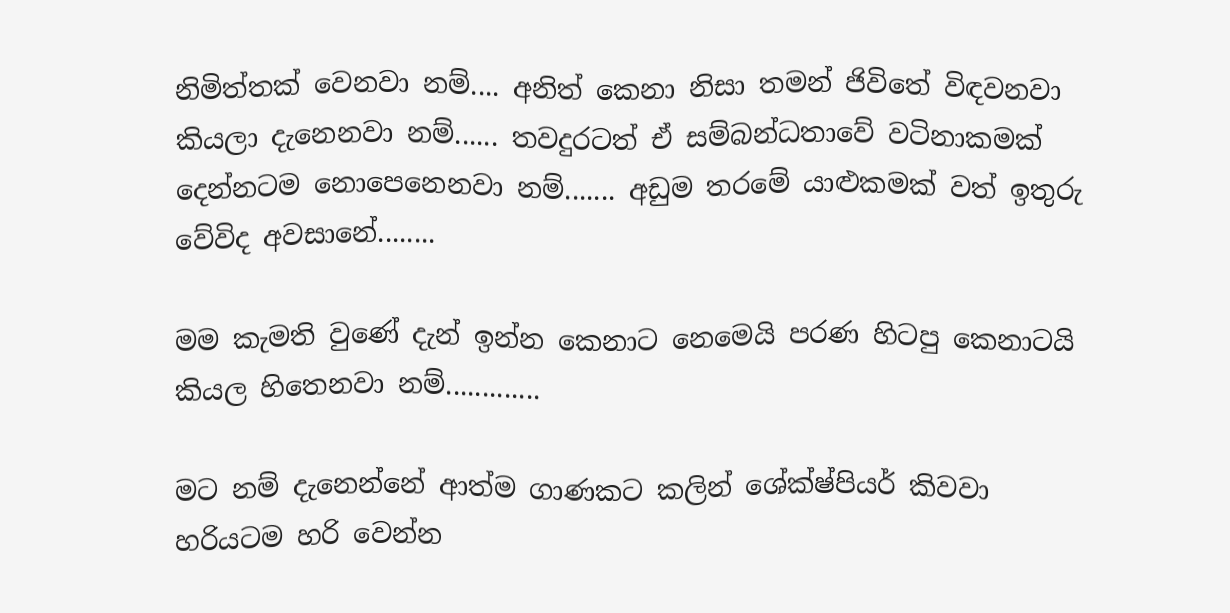නිමිත්තක් වෙනවා නම්.... අනිත් කෙනා නිසා තමන් ජිවිතේ විඳවනවා කියලා දැනෙනවා නම්...... තවදුරටත් ඒ සම්බන්ධතාවේ වටිනාකමක් දෙන්නටම නොපෙනෙනවා නම්....... අඩුම තරමේ යාළුකමක් වත් ඉතුරු වේවිද අවසානේ........

මම කැමති වුණේ දැන් ඉන්න කෙනාට නෙමෙයි පරණ හිටපු කෙනාටයි කියල හිතෙනවා නම්.............

මට නම් දැනෙන්නේ ආත්ම ගාණකට කලින් ශේක්ෂ්පියර් කිවවා හරියටම හරි වෙන්න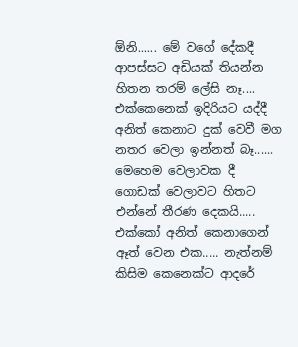ඕනි...... මේ වගේ දේකදී ආපස්සට අඩියක් තියන්න හිතන තරම් ලේසි නෑ.... එක්කෙනෙක් ඉදිරියට යද්දී අනිත් කෙනාට දුක් වෙවී මග නතර වෙලා ඉන්නත් බෑ...... මෙහෙම වෙලාවක දී  ගොඩක් වෙලාවට හිතට එන්නේ තීරණ දෙකයි..... එක්කෝ අනිත් කෙනාගෙන් ඈත් වෙන එක..... නැත්නම් කිසිම කෙනෙක්ට ආදරේ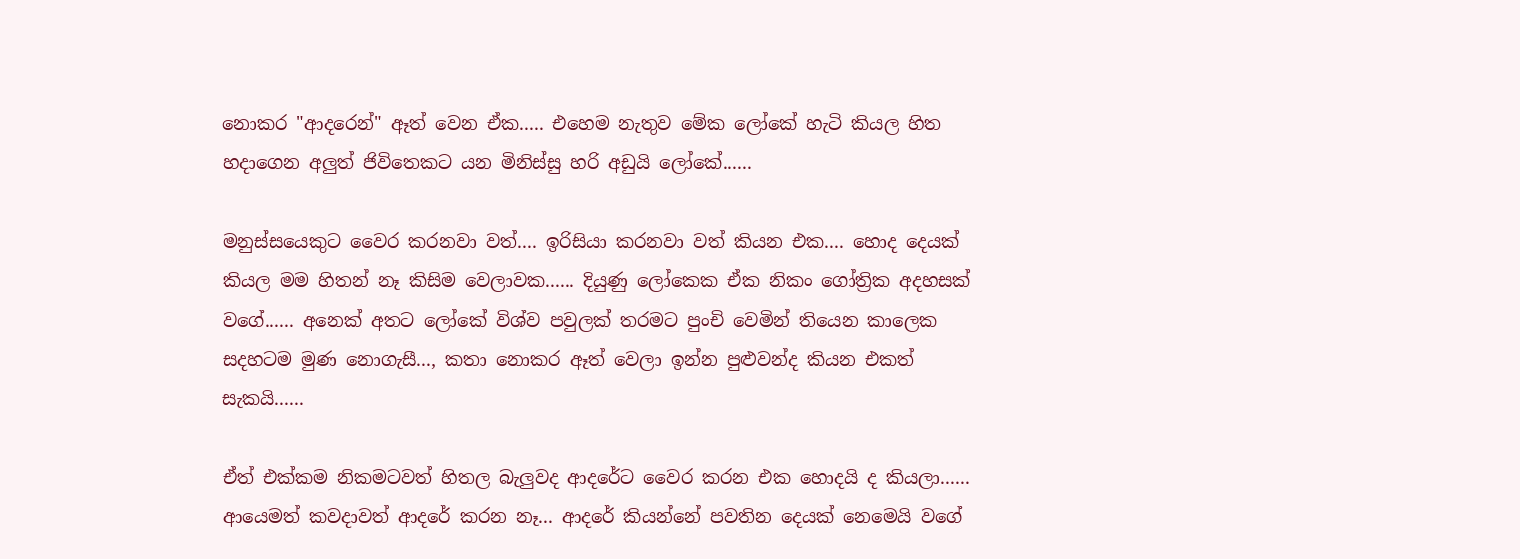නොකර "ආදරෙන්" ඈත් වෙන ඒක..... එහෙම නැතුව මේක ලෝකේ හැටි කියල හිත හදාගෙන අලුත් ජිවිතෙකට යන මිනිස්සු හරි අඩුයි ලෝකේ......

මනුස්සයෙකුට වෛර කරනවා වත්.... ඉරිසියා කරනවා වත් කියන එක.... හොද දෙයක් කියල මම හිතන් නෑ කිසිම වෙලාවක...... දියුණු ලෝකෙක ඒක නිකං ගෝත්‍රික අදහසක් වගේ...... අනෙක් අතට ලෝකේ විශ්ව පවුලක් තරමට පුංචි වෙමින් තියෙන කාලෙක සදහටම මුණ නොගැසී..., කතා නොකර ඈත් වෙලා ඉන්න පුළුවන්ද කියන එකත් සැකයි......

ඒත් එක්කම නිකමටවත් හිතල බැලුවද ආදරේට වෛර කරන එක හොදයි ද කියලා...... ආයෙමත් කවදාවත් ආදරේ කරන නෑ... ආදරේ කියන්නේ පවතින දෙයක් නෙමෙයි වගේ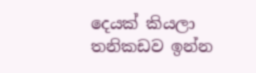දෙයක් කියලා තනිකඩව ඉන්න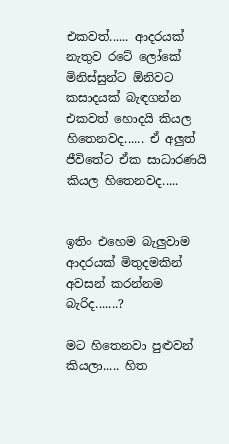එකවත්...... ආදරයක් නැතුව රටේ ලෝකේ මිනිස්සුන්ට ඕනිවට කසාදයක් බැඳගන්න එකවත් හොදයි කියල හිතෙනවද...... ඒ අලුත් ජීවිතේට ඒක සාධාරණයි කියල හිතෙනවද.....


ඉතිං එහෙම බැලුවාම ආදරයක් මිතුදමකින් අවසන් කරන්නම බැරිද.......?

මට හිතෙනවා පුළුවන් කියලා..... හිත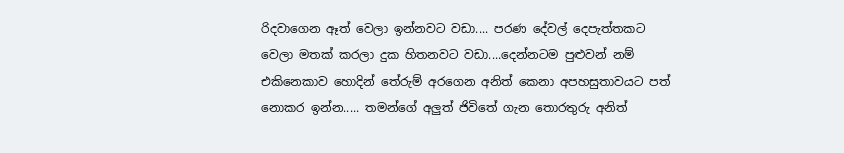රිදවාගෙන ඈත් වෙලා ඉන්නවට වඩා.... පරණ දේවල් දෙපැත්තකට වෙලා මතක් කරලා දුක හිතනවට වඩා....දෙන්නටම පුළුවන් නම් එකිනෙකාව හොදින් තේරුම් අරගෙන අනිත් කෙනා අපහසුතාවයට පත් නොකර ඉන්න..... තමන්ගේ අලුත් ජිවිතේ ගැන තොරතුරු අනිත්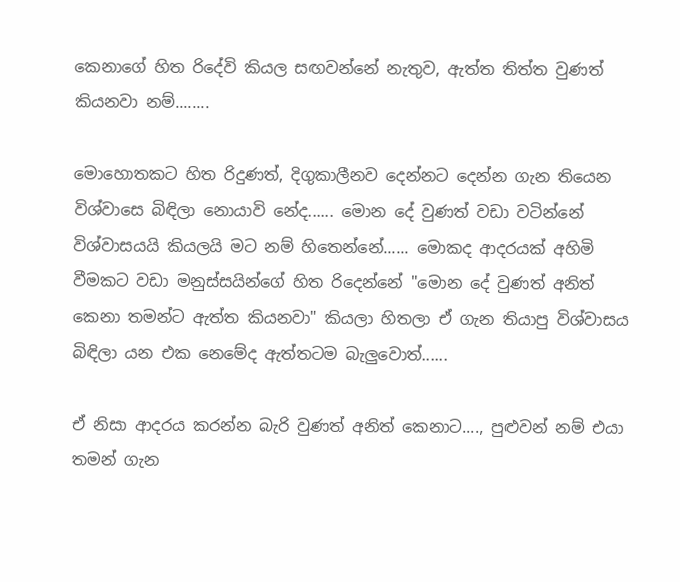කෙනාගේ හිත රිදේවි කියල සඟවන්නේ නැතුව, ඇත්ත තිත්ත වුණත් කියනවා නම්........

මොහොතකට හිත රිදුණත්, දිගුකාලීනව දෙන්නට දෙන්න ගැන තියෙන විශ්වාසෙ බිඳිලා නොයාවි නේද...... මොන දේ වුණත් වඩා වටින්නේ විශ්වාසයයි කියලයි මට නම් හිතෙන්නේ...... මොකද ආදරයක් අහිමි වීමකට වඩා මනුස්සයින්ගේ හිත රිදෙන්නේ "මොන දේ වුණත් අනිත් කෙනා තමන්ට ඇත්ත කියනවා" කියලා හිතලා ඒ ගැන තියාපු විශ්වාසය බිඳිලා යන එක නෙමේද ඇත්තටම බැලුවොත්......

ඒ නිසා ආදරය කරන්න බැරි වුණත් අනිත් කෙනාට...., පුළුවන් නම් එයා තමන් ගැන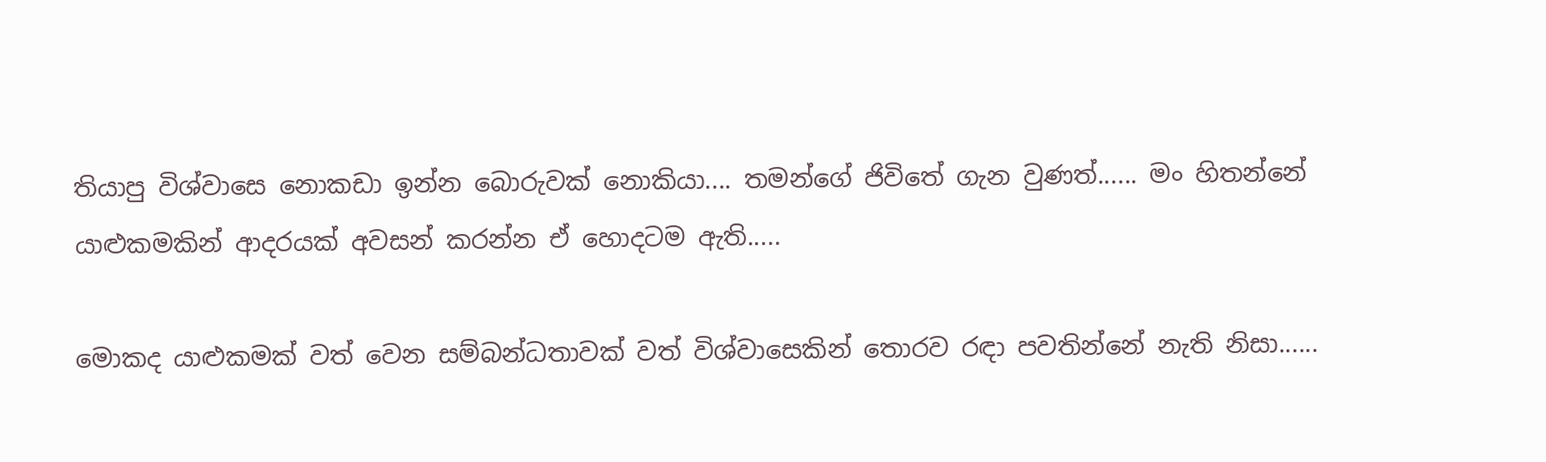තියාපු විශ්වාසෙ නොකඩා ඉන්න බොරුවක් නොකියා.... තමන්ගේ ජිවිතේ ගැන වුණත්...... මං හිතන්නේ යාළුකමකින් ආදරයක් අවසන් කරන්න ඒ හොදටම ඇති.....

මොකද යාළුකමක් වත් වෙන සම්බන්ධතාවක් වත් විශ්වාසෙකින් තොරව රඳා පවතින්නේ නැති නිසා......